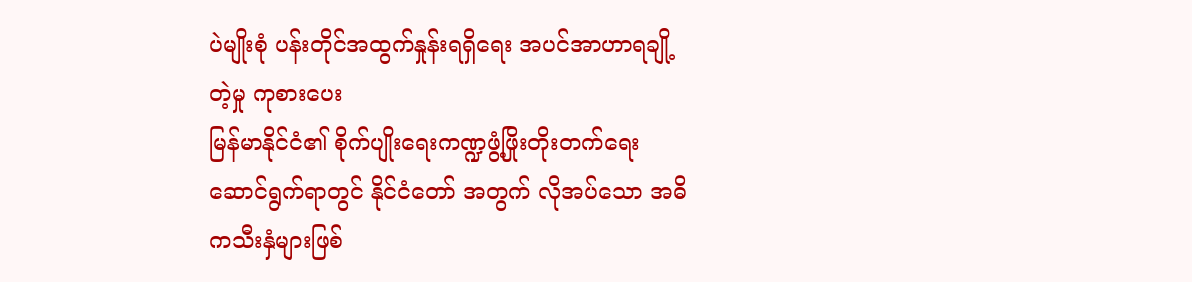ပဲမျိုးစုံ ပန်းတိုင်အထွက်နှုန်းရရှိရေး အပင်အာဟာရချို့တဲ့မှု ကုစားပေး
မြန်မာနိုင်ငံ၏ စိုက်ပျိုးရေးကဏ္ဍဖွံ့ဖြိုးတိုးတက်ရေးဆောင်ရွက်ရာတွင် နိုင်ငံတော် အတွက် လိုအပ်သော အဓိကသီးနှံများဖြစ်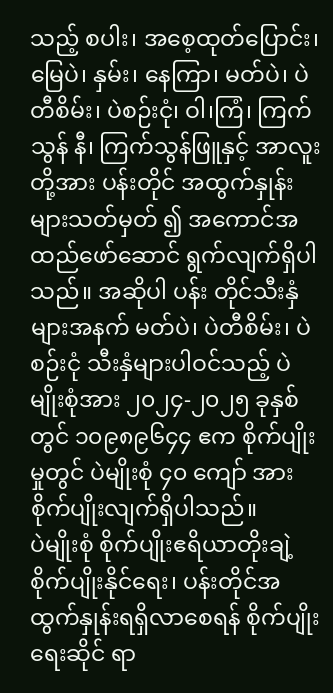သည့် စပါး၊ အစေ့ထုတ်ပြောင်း၊ မြေပဲ၊ နှမ်း၊ နေကြာ၊ မတ်ပဲ၊ ပဲတီစိမ်း၊ ပဲစဉ်းငုံ၊ ဝါ၊ကြံ၊ ကြက်သွန် နီ၊ ကြက်သွန်ဖြူနှင့် အာလူးတို့အား ပန်းတိုင် အထွက်နှုန်းများသတ်မှတ် ၍ အကောင်အထည်ဖော်ဆောင် ရွက်လျက်ရှိပါသည်။ အဆိုပါ ပန်း တိုင်သီးနှံများအနက် မတ်ပဲ၊ ပဲတီစိမ်း၊ ပဲစဉ်းငုံ သီးနှံများပါဝင်သည့် ပဲမျိုးစုံအား ၂၀၂၄-၂၀၂၅ ခုနှစ်တွင် ၁၀၉၈၉၆၄၄ ဧက စိုက်ပျိုးမှုတွင် ပဲမျိုးစုံ ၄၀ ကျော် အား စိုက်ပျိုးလျက်ရှိပါသည်။
ပဲမျိုးစုံ စိုက်ပျိုးဧရိယာတိုးချဲ့စိုက်ပျိုးနိုင်ရေး၊ ပန်းတိုင်အထွက်နှုန်းရရှိလာစေရန် စိုက်ပျိုးရေးဆိုင် ရာ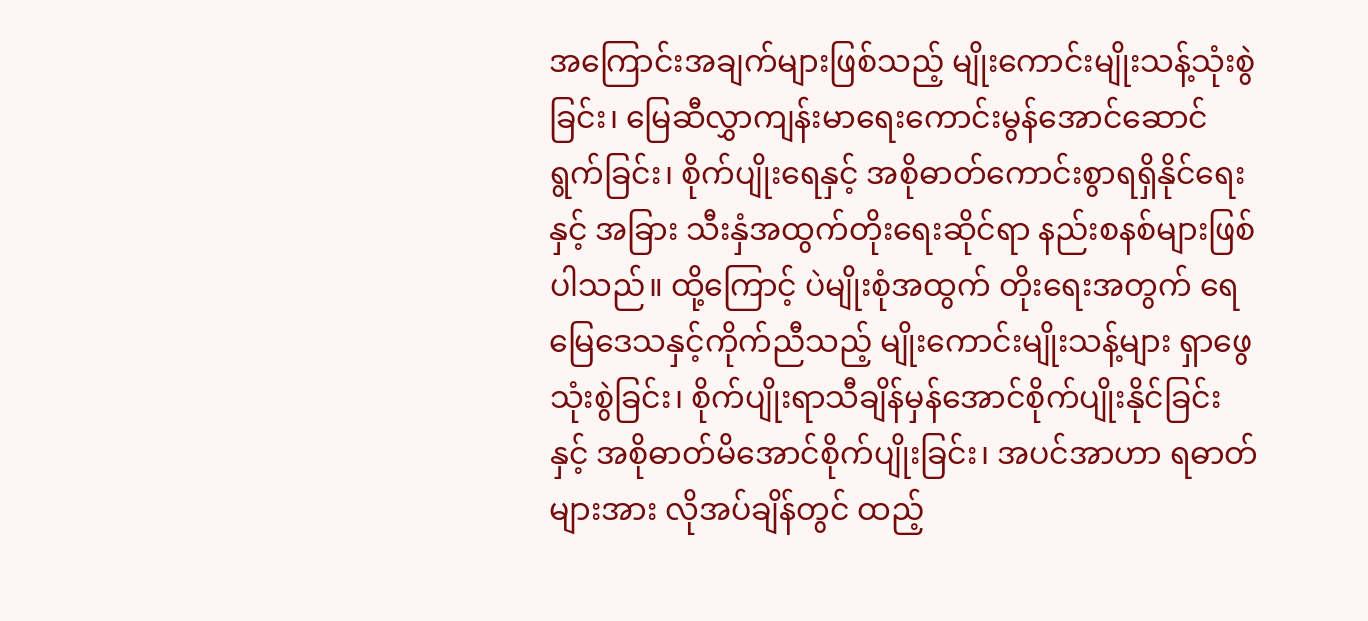အကြောင်းအချက်များဖြစ်သည့် မျိုးကောင်းမျိုးသန့်သုံးစွဲခြင်း၊ မြေဆီလွှာကျန်းမာရေးကောင်းမွန်အောင်ဆောင်ရွက်ခြင်း၊ စိုက်ပျိုးရေနှင့် အစိုဓာတ်ကောင်းစွာရရှိနိုင်ရေးနှင့် အခြား သီးနှံအထွက်တိုးရေးဆိုင်ရာ နည်းစနစ်များဖြစ်ပါသည်။ ထို့ကြောင့် ပဲမျိုးစုံအထွက် တိုးရေးအတွက် ရေမြေဒေသနှင့်ကိုက်ညီသည့် မျိုးကောင်းမျိုးသန့်များ ရှာဖွေသုံးစွဲခြင်း၊ စိုက်ပျိုးရာသီချိန်မှန်အောင်စိုက်ပျိုးနိုင်ခြင်းနှင့် အစိုဓာတ်မိအောင်စိုက်ပျိုးခြင်း၊ အပင်အာဟာ ရဓာတ်များအား လိုအပ်ချိန်တွင် ထည့်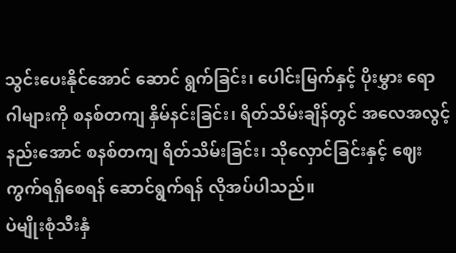သွင်းပေးနိုင်အောင် ဆောင် ရွက်ခြင်း၊ ပေါင်းမြက်နှင့် ပိုးမွှား ရောဂါများကို စနစ်တကျ နှိမ်နင်းခြင်း၊ ရိတ်သိမ်းချိန်တွင် အလေအလွင့် နည်းအောင် စနစ်တကျ ရိတ်သိမ်းခြင်း၊ သိုလှောင်ခြင်းနှင့် ဈေးကွက်ရရှိစေရန် ဆောင်ရွက်ရန် လိုအပ်ပါသည်။
ပဲမျိုးစုံသီးနှံ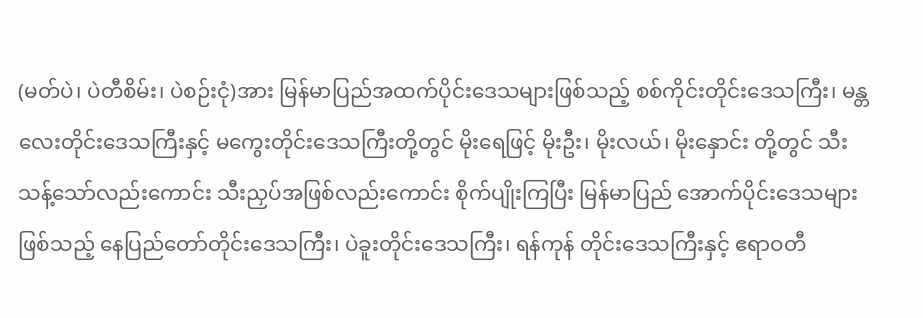(မတ်ပဲ၊ ပဲတီစိမ်း၊ ပဲစဉ်းငုံ)အား မြန်မာပြည်အထက်ပိုင်းဒေသများဖြစ်သည့် စစ်ကိုင်းတိုင်းဒေသကြီး၊ မန္တလေးတိုင်းဒေသကြီးနှင့် မကွေးတိုင်းဒေသကြီးတို့တွင် မိုးရေဖြင့် မိုးဦး၊ မိုးလယ်၊ မိုးနှောင်း တို့တွင် သီးသန့်သော်လည်းကောင်း သီးညှပ်အဖြစ်လည်းကောင်း စိုက်ပျိုးကြပြီး မြန်မာပြည် အောက်ပိုင်းဒေသများဖြစ်သည့် နေပြည်တော်တိုင်းဒေသကြီး၊ ပဲခူးတိုင်းဒေသကြီး၊ ရန်ကုန် တိုင်းဒေသကြီးနှင့် ဧရာဝတီ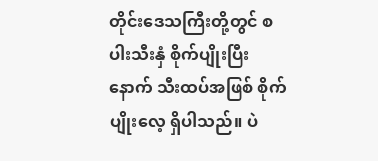တိုင်းဒေသကြီးတို့တွင် စပါးသီးနှံ စိုက်ပျိုးပြီးနောက် သီးထပ်အဖြစ် စိုက်ပျိုးလေ့ ရှိပါသည်။ ပဲ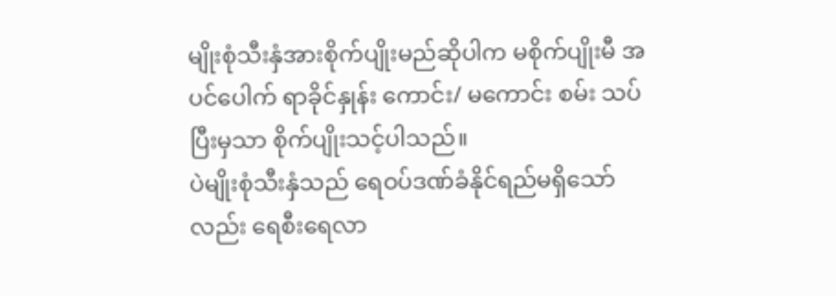မျိုးစုံသီးနှံအားစိုက်ပျိုးမည်ဆိုပါက မစိုက်ပျိုးမီ အပင်ပေါက် ရာခိုင်နှုန်း ကောင်း/ မကောင်း စမ်း သပ်ပြီးမှသာ စိုက်ပျိုးသင့်ပါသည်။
ပဲမျိုးစုံသီးနှံသည် ရေဝပ်ဒဏ်ခံနိုင်ရည်မရှိသော်လည်း ရေစီးရေလာ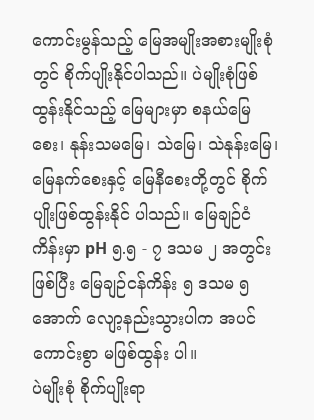ကောင်းမွန်သည့် မြေအမျိုးအစားမျိုးစုံတွင် စိုက်ပျိုးနိုင်ပါသည်။ ပဲမျိုးစုံဖြစ်ထွန်းနိုင်သည့် မြေများမှာ စနယ်မြေစေး၊ နုန်းသမမြေ၊ သဲမြေ၊ သဲနုန်းမြေ၊ မြေနက်စေးနှင့် မြေနီစေးတို့တွင် စိုက်ပျိုးဖြစ်ထွန်းနိုင် ပါသည်။ မြေချဉ်ငံကိန်းမှာ pH ၅.၅ - ၇ ဒသမ ၂ အတွင်းဖြစ်ပြီး မြေချဉ်ငန်ကိန်း ၅ ဒသမ ၅ အောက် လျော့နည်းသွားပါက အပင်ကောင်းစွာ မဖြစ်ထွန်း ပါ။
ပဲမျိုးစုံ စိုက်ပျိုးရာ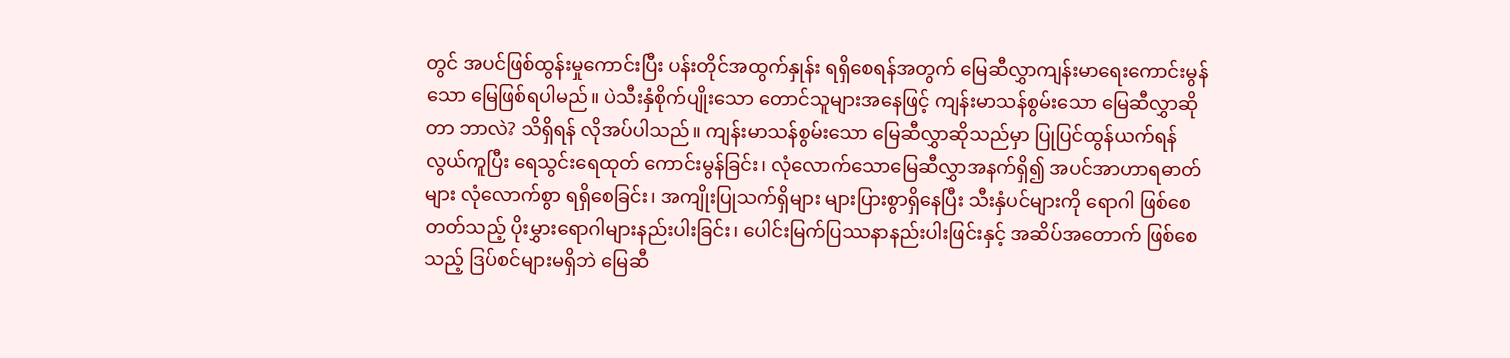တွင် အပင်ဖြစ်ထွန်းမှုကောင်းပြီး ပန်းတိုင်အထွက်နှုန်း ရရှိစေရန်အတွက် မြေဆီလွှာကျန်းမာရေးကောင်းမွန်သော မြေဖြစ်ရပါမည်။ ပဲသီးနှံစိုက်ပျိုးသော တောင်သူများအနေဖြင့် ကျန်းမာသန်စွမ်းသော မြေဆီလွှာဆိုတာ ဘာလဲ? သိရှိရန် လိုအပ်ပါသည်။ ကျန်းမာသန်စွမ်းသော မြေဆီလွှာဆိုသည်မှာ ပြုပြင်ထွန်ယက်ရန်လွယ်ကူပြီး ရေသွင်းရေထုတ် ကောင်းမွန်ခြင်း၊ လုံလောက်သောမြေဆီလွှာအနက်ရှိ၍ အပင်အာဟာရဓာတ်များ လုံလောက်စွာ ရရှိစေခြင်း၊ အကျိုးပြုသက်ရှိများ များပြားစွာရှိနေပြီး သီးနှံပင်များကို ရောဂါ ဖြစ်စေတတ်သည့် ပိုးမွှားရောဂါများနည်းပါးခြင်း၊ ပေါင်းမြက်ပြဿနာနည်းပါးဖြင်းနှင့် အဆိပ်အတောက် ဖြစ်စေသည့် ဒြပ်စင်များမရှိဘဲ မြေဆီ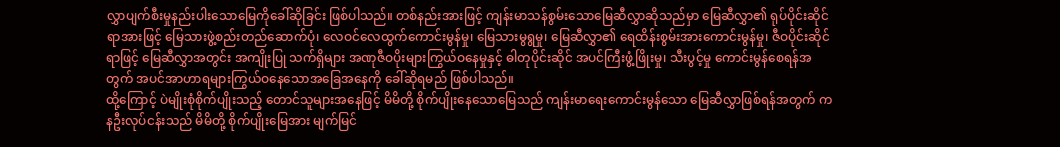လွှာပျက်စီးမှုနည်းပါးသောမြေကိုခေါ်ဆိုခြင်း ဖြစ်ပါသည်။ တစ်နည်းအားဖြင့် ကျန်းမာသန်စွမ်းသောမြေဆီလွှာဆိုသည်မှာ မြေဆီလွှာ၏ ရုပ်ပိုင်းဆိုင်ရာအားဖြင့် မြေသားဖွဲ့စည်းတည်ဆောက်ပုံ၊ လေဝင်လေထွက်ကောင်းမွန်မှု၊ မြေသားမွရွမှု၊ မြေဆီလွှာ၏ ရေထိန်းစွမ်းအားကောင်းမွန်မှု၊ ဇီဝပိုင်းဆိုင်ရာဖြင့် မြေဆီလွှာအတွင်း အကျိုးပြု သက်ရှိများ အဏုဇီဝပိုးများကြွယ်ဝနေမှုနှင့် ဓါတုပိုင်းဆိုင် အပင်ကြီးဖွံ့ဖြိုးမှု၊ သီးပွင့်မှု ကောင်းမွန်စေရန်အတွက် အပင်အာဟာရများကြွယ်ဝနေသောအခြေအနေကို ခေါ်ဆိုရမည် ဖြစ်ပါသည်။
ထို့ကြောင့် ပဲမျိုးစုံစိုက်ပျိုးသည့် တောင်သူများအနေဖြင့် မိမိတို့ စိုက်ပျိုးနေသောမြေသည် ကျန်းမာရေးကောင်းမွန်သော မြေဆီလွှာဖြစ်ရန်အတွက် ကနဦးလုပ်ငန်းသည် မိမိတို့ စိုက်ပျိုးမြေအား မျက်မြင်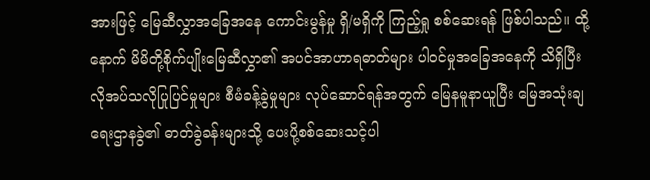အားဖြင့် မြေဆီလွှာအခြေအနေ ကောင်းမွန်မှု ရှိ/မရှိကို ကြည့်ရှု စစ်ဆေးရန် ဖြစ်ပါသည်။ ထို့နောက် မိမိတို့စိုက်ပျိုးမြေဆီလွှာ၏ အပင်အာဟာရဓာတ်များ ပါဝင်မှုအခြေအနေကို သိရှိပြီး လိုအပ်သလိုပြုပြင်မှုများ စီမံခန့်ခွဲမှုများ လုပ်ဆောင်ရန်အတွက် မြေနမူနာယူပြီး မြေအသုံးချရေးဌာနခွဲ၏ ဓာတ်ခွဲခန်းများသို့ ပေးပို့စစ်ဆေးသင့်ပါ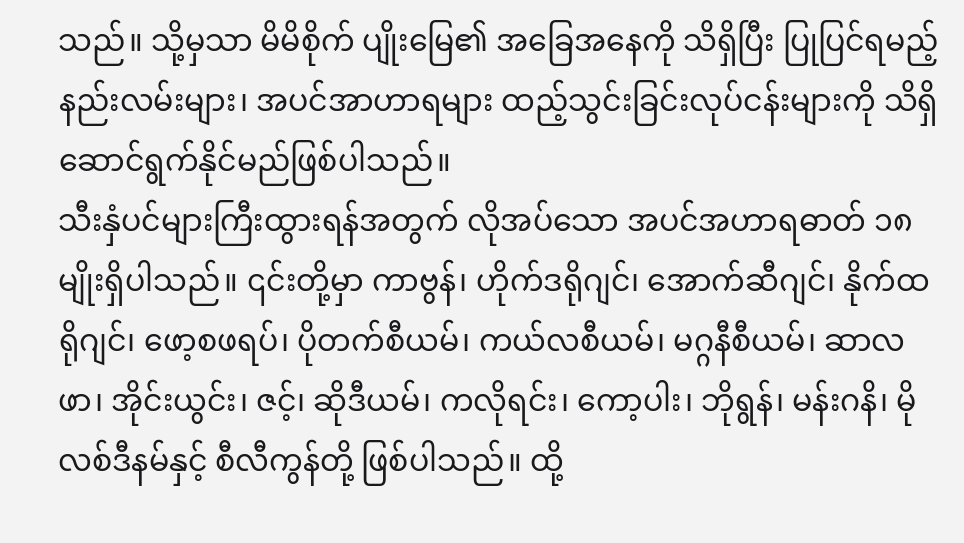သည်။ သို့မှသာ မိမိစိုက် ပျိုးမြေ၏ အခြေအနေကို သိရှိပြီး ပြုပြင်ရမည့်နည်းလမ်းများ၊ အပင်အာဟာရများ ထည့်သွင်းခြင်းလုပ်ငန်းများကို သိရှိဆောင်ရွက်နိုင်မည်ဖြစ်ပါသည်။
သီးနှံပင်များကြီးထွားရန်အတွက် လိုအပ်သော အပင်အဟာရဓာတ် ၁၈ မျိုးရှိပါသည်။ ၎င်းတို့မှာ ကာဗွန်၊ ဟိုက်ဒရိုဂျင်၊ အောက်ဆီဂျင်၊ နိုက်ထရိုဂျင်၊ ဖော့စဖရပ်၊ ပိုတက်စီယမ်၊ ကယ်လစီယမ်၊ မဂ္ဂနီစီယမ်၊ ဆာလဖာ၊ အိုင်းယွင်း၊ ဇင့်၊ ဆိုဒီယမ်၊ ကလိုရင်း၊ ကော့ပါး၊ ဘိုရွန်၊ မန်းဂနိ၊ မိုလစ်ဒီနမ်နှင့် စီလီကွန်တို့ ဖြစ်ပါသည်။ ထို့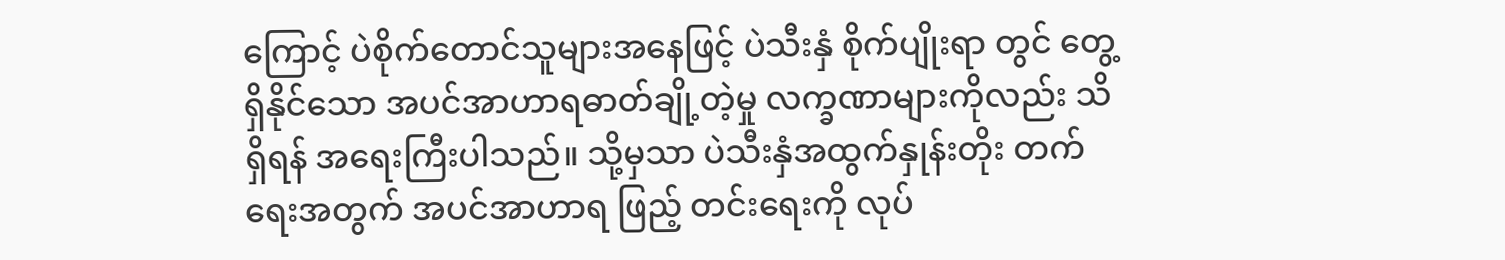ကြောင့် ပဲစိုက်တောင်သူများအနေဖြင့် ပဲသီးနှံ စိုက်ပျိုးရာ တွင် တွေ့ရှိနိုင်သော အပင်အာဟာရဓာတ်ချို့တဲ့မှု လက္ခဏာများကိုလည်း သိရှိရန် အရေးကြီးပါသည်။ သို့မှသာ ပဲသီးနှံအထွက်နှုန်းတိုး တက်ရေးအတွက် အပင်အာဟာရ ဖြည့် တင်းရေးကို လုပ်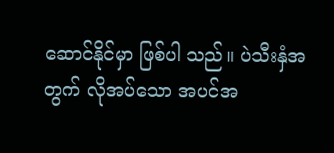ဆောင်နိုင်မှာ ဖြစ်ပါ သည်။ ပဲသီးနှံအတွက် လိုအပ်သော အပင်အ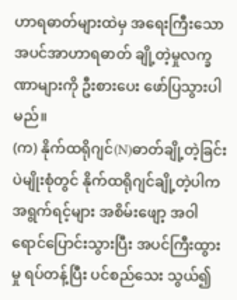ဟာရဓာတ်များထဲမှ အရေးကြီးသောအပင်အာဟာရဓာတ် ချို့တဲ့မှုလက္ခဏာများကို ဦးစားပေး ဖော်ပြသွားပါမည်။
(က) နိုက်ထရိုဂျင်(N)ဓာတ်ချို့တဲ့ခြင်း
ပဲမျိုးစုံတွင် နိုက်ထရိုဂျင်ချို့တဲ့ပါက အရွက်ရင့်များ အစိမ်းဖျော့ အဝါရောင်ပြောင်းသွားပြီး အပင်ကြီးထွားမှု ရပ်တန့်ပြီး ပင်စည်သေး သွယ်၍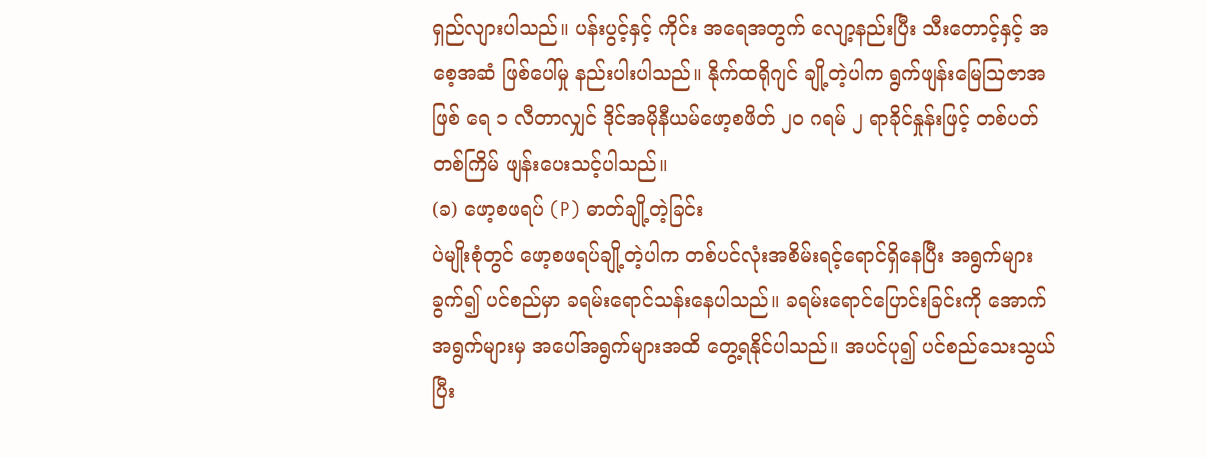ရှည်လျားပါသည်။ ပန်းပွင့်နှင့် ကိုင်း အရေအတွက် လျော့နည်းပြီး သီးတောင့်နှင့် အစေ့အဆံ ဖြစ်ပေါ်မှု နည်းပါးပါသည်။ နိုက်ထရိုဂျင် ချို့တဲ့ပါက ရွက်ဖျန်းမြေဩဇာအဖြစ် ရေ ၁ လီတာလျှင် ဒိုင်အမိုနီယမ်ဖော့စဖိတ် ၂၀ ဂရမ် ၂ ရာခိုင်နှုန်းဖြင့် တစ်ပတ် တစ်ကြိမ် ဖျန်းပေးသင့်ပါသည်။
(ခ) ဖော့စဖရပ် (P) ဓာတ်ချို့တဲ့ခြင်း
ပဲမျိုးစုံတွင် ဖော့စဖရပ်ချို့တဲ့ပါက တစ်ပင်လုံးအစိမ်းရင့်ရောင်ရှိနေပြီး အရွက်များခွက်၍ ပင်စည်မှာ ခရမ်းရောင်သန်းနေပါသည်။ ခရမ်းရောင်ပြောင်းခြင်းကို အောက်အရွက်များမှ အပေါ်အရွက်များအထိ တွေ့ရနိုင်ပါသည်။ အပင်ပု၍ ပင်စည်သေးသွယ်ပြီး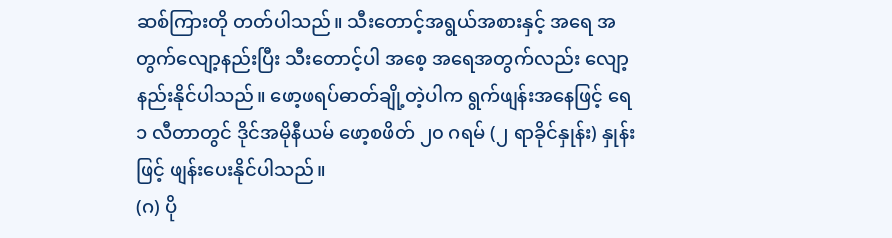ဆစ်ကြားတို တတ်ပါသည်။ သီးတောင့်အရွယ်အစားနှင့် အရေ အတွက်လျော့နည်းပြီး သီးတောင့်ပါ အစေ့ အရေအတွက်လည်း လျော့ နည်းနိုင်ပါသည်။ ဖော့ဖရပ်ဓာတ်ချို့တဲ့ပါက ရွက်ဖျန်းအနေဖြင့် ရေ ၁ လီတာတွင် ဒိုင်အမိုနီယမ် ဖော့စဖိတ် ၂၀ ဂရမ် (၂ ရာခိုင်နှုန်း) နှုန်းဖြင့် ဖျန်းပေးနိုင်ပါသည်။
(ဂ) ပို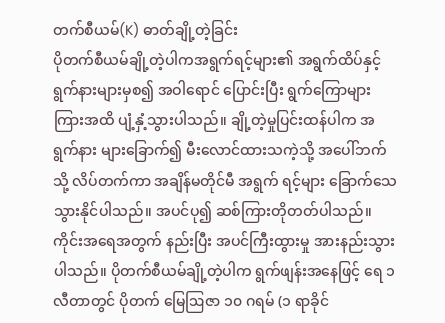တက်စီယမ်(K) ဓာတ်ချို့တဲ့ခြင်း
ပိုတက်စီယမ်ချို့တဲ့ပါကအရွက်ရင့်များ၏ အရွက်ထိပ်နှင့် ရွက်နားများမှစ၍ အဝါရောင် ပြောင်းပြီး ရွက်ကြောများ ကြားအထိ ပျံ့နှံ့သွားပါသည်။ ချို့တဲ့မှုပြင်းထန်ပါက အရွက်နား များခြောက်၍ မီးလောင်ထားသကဲ့သို့ အပေါ်ဘက်သို့ လိပ်တက်ကာ အချိန်မတိုင်မီ အရွက် ရင့်များ ခြောက်သေသွားနိုင်ပါသည်။ အပင်ပု၍ ဆစ်ကြားတိုတတ်ပါသည်။ ကိုင်းအရေအတွက် နည်းပြီး အပင်ကြီးထွားမှု အားနည်းသွားပါသည်။ ပိုတက်စီယမ်ချို့တဲ့ပါက ရွက်ဖျန်းအနေဖြင့် ရေ ၁ လီတာတွင် ပိုတက် မြေဩဇာ ၁၀ ဂရမ် (၁ ရာခိုင်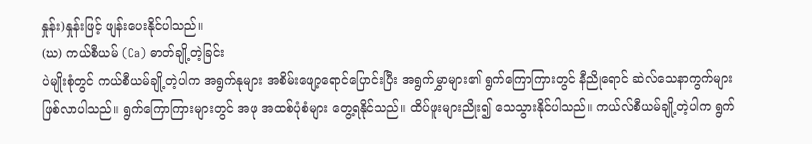နှုန်း)နှုန်းဖြင့် ဖျန်းပေးနိုင်ပါသည်။
(ဃ) ကယ်စီယမ် (Ca) ဓာတ်ချို့တဲ့ခြင်း
ပဲမျိုးစုံတွင် ကယ်စီယမ်ချို့တဲ့ပါက အရွက်နုများ အစိမ်းဖျော့ရောင်ပြောင်းပြီး အရွက်မွှာများ၏ ရွက်ကြောကြားတွင် နီညိုရောင် ဆဲလ်သေနာကွက်များဖြစ်လာပါသည်။ ရွက်ကြောကြားများတွင် အဖု အထစ်ပုံစံများ တွေ့ရနိုင်သည်။ ထိပ်ဖူးများညိုး၍ သေသွားနိုင်ပါသည်။ ကယ်လ်စီယမ်ချို့တဲ့ပါက ရွက်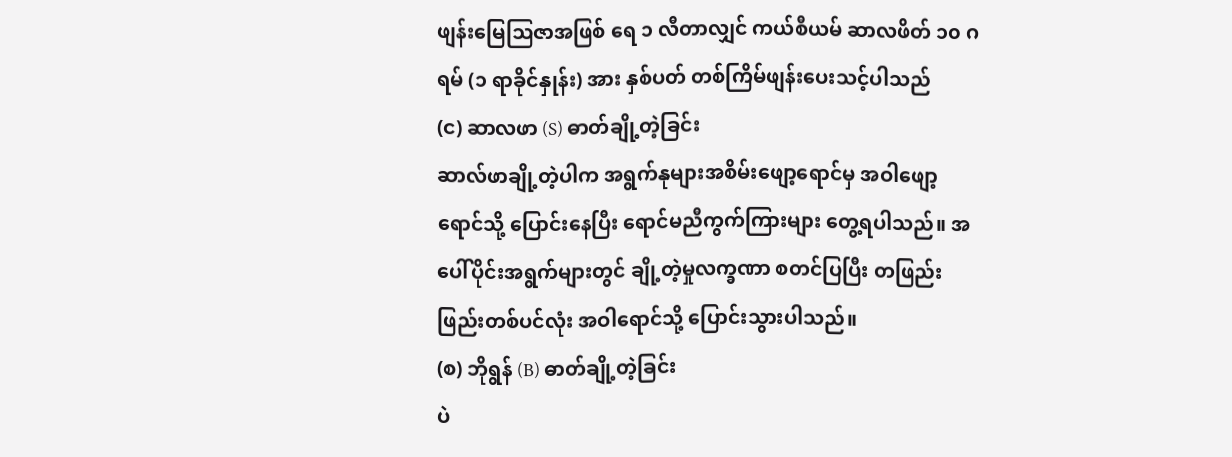ဖျန်းမြေဩဇာအဖြစ် ရေ ၁ လီတာလျှင် ကယ်စီယမ် ဆာလဖိတ် ၁၀ ဂရမ် (၁ ရာခိုင်နှုန်း) အား နှစ်ပတ် တစ်ကြိမ်ဖျန်းပေးသင့်ပါသည်
(င) ဆာလဖာ (S) ဓာတ်ချို့တဲ့ခြင်း
ဆာလ်ဖာချို့တဲ့ပါက အရွက်နုများအစိမ်းဖျော့ရောင်မှ အဝါဖျော့ရောင်သို့ ပြောင်းနေပြီး ရောင်မညီကွက်ကြားများ တွေ့ရပါသည်။ အပေါ်ပိုင်းအရွက်များတွင် ချို့တဲ့မှုလက္ခဏာ စတင်ပြပြီး တဖြည်းဖြည်းတစ်ပင်လုံး အဝါရောင်သို့ ပြောင်းသွားပါသည်။
(စ) ဘိုရွန် (B) ဓာတ်ချို့တဲ့ခြင်း
ပဲ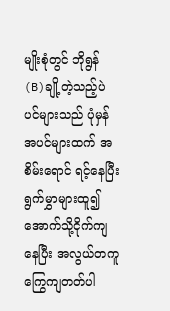မျိုးစုံတွင် ဘိုရွန်(B)ချို့တဲ့သည့်ပဲပင်များသည် ပုံမှန်အပင်များထက် အစိမ်းရောင် ရင့်နေပြီး ရွက်မွှာများထူ၍ အောက်သို့ငိုက်ကျနေပြီး အလွယ်တကူကြွေကျတတ်ပါ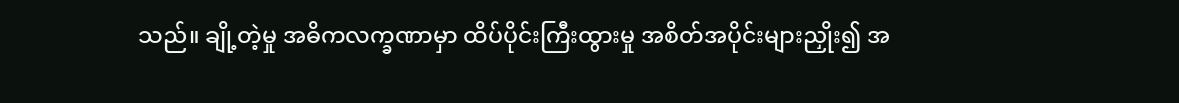သည်။ ချို့တဲ့မှု အဓိကလက္ခဏာမှာ ထိပ်ပိုင်းကြီးထွားမှု အစိတ်အပိုင်းများညှိုး၍ အ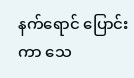နက်ရောင် ပြောင်းကာ သေ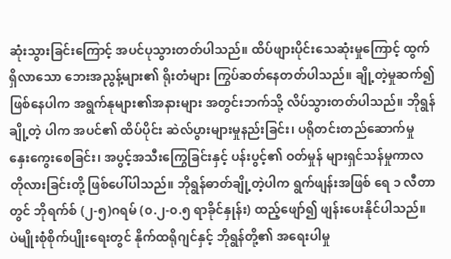ဆုံးသွားခြင်းကြောင့် အပင်ပုသွားတတ်ပါသည်။ ထိပ်ဖျားပိုင်းသေဆုံးမှုကြောင့် ထွက်ရှိလာသော ဘေးအညွန့်များ၏ ရိုးတံများ ကြွပ်ဆတ်နေတတ်ပါသည်။ ချို့တဲ့မှုဆက်၍ ဖြစ်နေပါက အရွက်နုများ၏အနားများ အတွင်းဘက်သို့ လိပ်သွားတတ်ပါသည်။ ဘိုရွန်ချို့တဲ့ ပါက အပင်၏ ထိပ်ပိုင်း ဆဲလ်ပွားများမှုနည်းခြင်း၊ ပရိုတင်းတည်ဆောက်မှု နှေးကွေးစေခြင်း၊ အပွင့်အသီးကြွေခြင်းနှင့် ပန်းပွင့်၏ ဝတ်မှုန် များရှင်သန်မှုကာလ တိုလားခြင်းတို့ ဖြစ်ပေါ်ပါသည်။ ဘိုရွန်ဓာတ်ချို့တဲ့ပါက ရွက်ဖျန်းအဖြစ် ရေ ၁ လီတာတွင် ဘိုရက်စ် (၂-၅)ဂရမ် (၀.၂-၀.၅ ရာခိုင်နှုန်း) ထည့်ဖျော်၍ ဖျန်းပေးနိုင်ပါသည်။
ပဲမျိုးစုံစိုက်ပျိုးရေးတွင် နိုက်ထရိုဂျင်နှင့် ဘိုရွန်တို့၏ အရေးပါမှု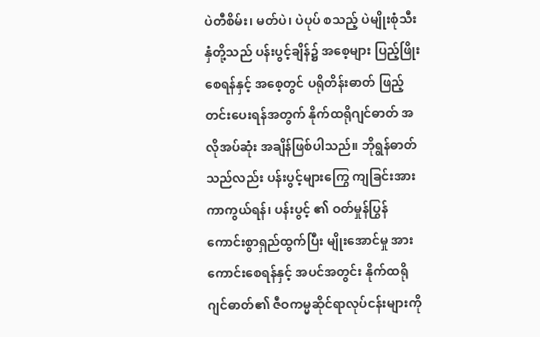ပဲတီစိမ်း၊ မတ်ပဲ၊ ပဲပုပ် စသည့် ပဲမျိုးစုံသီးနှံတို့သည် ပန်းပွင့်ချိန်၌ အစေ့များ ပြည့်ဖြိုး စေရန်နှင့် အစေ့တွင် ပရိုတိန်းဓာတ် ဖြည့်တင်းပေးရန်အတွက် နိုက်ထရိုဂျင်ဓာတ် အလိုအပ်ဆုံး အချိန်ဖြစ်ပါသည်။ ဘိုရွန်ဓာတ်သည်လည်း ပန်းပွင့်များကြွေ ကျခြင်းအား ကာကွယ်ရန်၊ ပန်းပွင့် ၏ ဝတ်မှုန်ပြွန်ကောင်းစွာရှည်ထွက်ပြီး မျိုးအောင်မှု အားကောင်းစေရန်နှင့် အပင်အတွင်း နိုက်ထရိုဂျင်ဓာတ်၏ ဇီဝကမ္မဆိုင်ရာလုပ်ငန်းများကို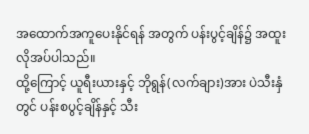အထောက်အကူပေးနိုင်ရန် အတွက် ပန်းပွင့်ချိန်၌ အထူးလိုအပ်ပါသည်။
ထို့ကြောင့် ယူရီးယားနှင့် ဘိုရွန်(လက်ချား)အား ပဲသီးနှံတွင် ပန်းစပွင့်ချိန်နှင့် သီး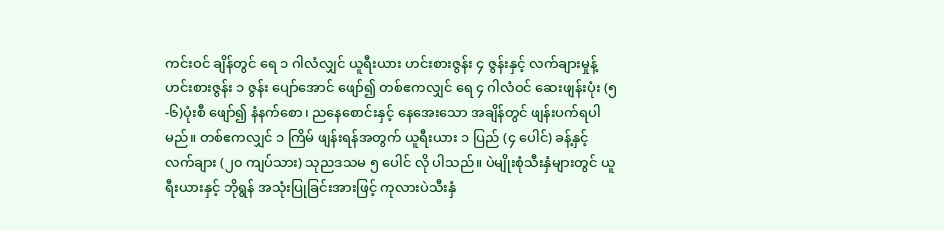ကင်းဝင် ချိန်တွင် ရေ ၁ ဂါလံလျှင် ယူရီးယား ဟင်းစားဇွန်း ၄ ဇွန်းနှင့် လက်ချားမှုန့် ဟင်းစားဇွန်း ၁ ဇွန်း ပျော်အောင် ဖျော်၍ တစ်ဧကလျှင် ရေ ၄ ဂါလံဝင် ဆေးဖျန်းပုံး (၅-၆)ပုံးစီ ဖျော်၍ နံနက်စော၊ ညနေစောင်းနှင့် နေအေးသော အချိန်တွင် ဖျန်းပက်ရပါမည်။ တစ်ဧကလျှင် ၁ ကြိမ် ဖျန်းရန်အတွက် ယူရီးယား ၁ ပြည် (၄ ပေါင်) ခန့်နှင့် လက်ချား (၂၀ ကျပ်သား) သုညဒသမ ၅ ပေါင် လို ပါသည်။ ပဲမျိုးစုံသီးနှံများတွင် ယူရီးယားနှင့် ဘိုရွန် အသုံးပြုခြင်းအားဖြင့် ကုလားပဲသီးနှံ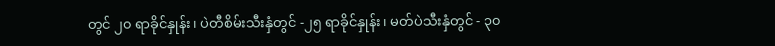တွင် ၂၀ ရာခိုင်နှုန်း၊ ပဲတီစိမ်းသီးနှံတွင် -၂၅ ရာခိုင်နှုန်း၊ မတ်ပဲသီးနှံတွင် - ၃၀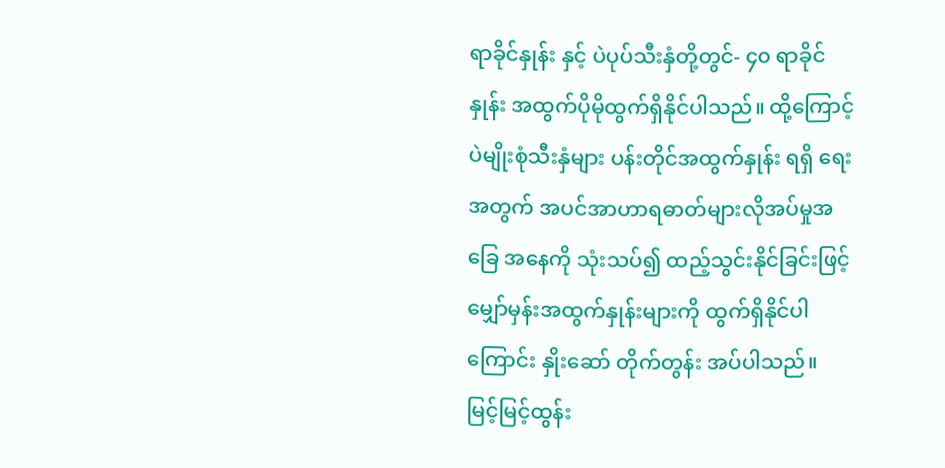ရာခိုင်နှုန်း နှင့် ပဲပုပ်သီးနှံတို့တွင်- ၄၀ ရာခိုင်နှုန်း အထွက်ပိုမိုထွက်ရှိနိုင်ပါသည်။ ထို့ကြောင့် ပဲမျိုးစုံသီးနှံများ ပန်းတိုင်အထွက်နှုန်း ရရှိ ရေးအတွက် အပင်အာဟာရဓာတ်များလိုအပ်မှုအခြေ အနေကို သုံးသပ်၍ ထည့်သွင်းနိုင်ခြင်းဖြင့် မျှော်မှန်းအထွက်နှုန်းများကို ထွက်ရှိနိုင်ပါကြောင်း နှိုးဆော် တိုက်တွန်း အပ်ပါသည်။
မြင့်မြင့်ထွန်း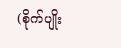(စိုက်ပျိုး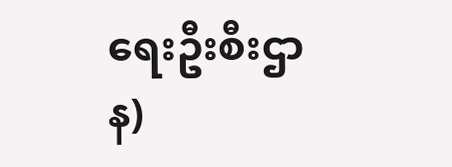ရေးဦးစီးဌာန)